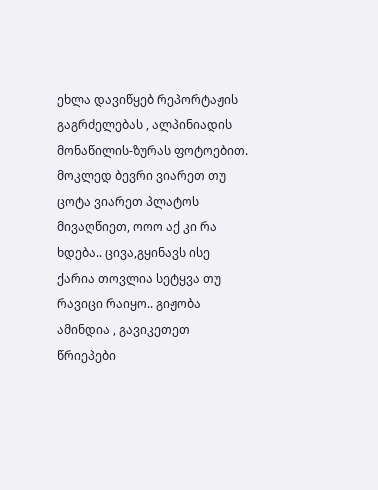ეხლა დავიწყებ რეპორტაჟის გაგრძელებას , ალპინიადის მონაწილის-ზურას ფოტოებით. მოკლედ ბევრი ვიარეთ თუ ცოტა ვიარეთ პლატოს მივაღწიეთ, ოოო აქ კი რა ხდება.. ცივა,გყინავს ისე ქარია თოვლია სეტყვა თუ რავიცი რაიყო.. გიჟობა ამინდია , გავიკეთეთ წრიეპები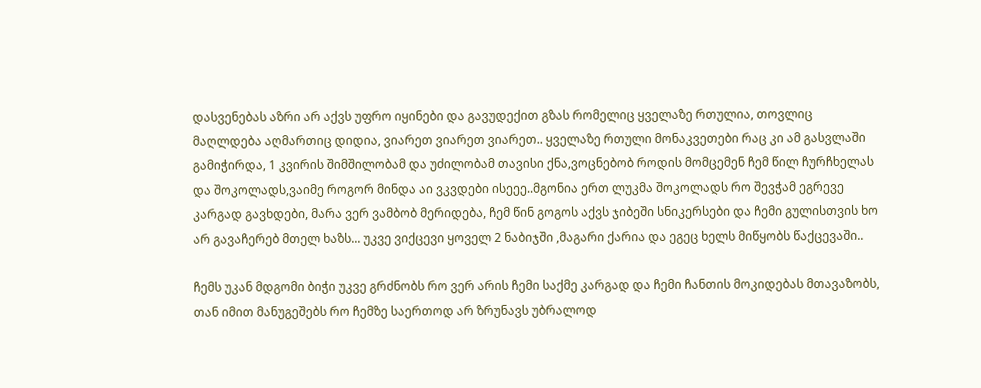დასვენებას აზრი არ აქვს უფრო იყინები და გავუდექით გზას რომელიც ყველაზე რთულია, თოვლიც მაღლდება აღმართიც დიდია, ვიარეთ ვიარეთ ვიარეთ.. ყველაზე რთული მონაკვეთები რაც კი ამ გასვლაში გამიჭირდა, 1 კვირის შიმშილობამ და უძილობამ თავისი ქნა,ვოცნებობ როდის მომცემენ ჩემ წილ ჩურჩხელას და შოკოლადს,ვაიმე როგორ მინდა აი ვკვდები ისეეე..მგონია ერთ ლუკმა შოკოლადს რო შევჭამ ეგრევე კარგად გავხდები, მარა ვერ ვამბობ მერიდება, ჩემ წინ გოგოს აქვს ჯიბეში სნიკერსები და ჩემი გულისთვის ხო არ გავაჩერებ მთელ ხაზს... უკვე ვიქცევი ყოველ 2 ნაბიჯში ,მაგარი ქარია და ეგეც ხელს მიწყობს წაქცევაში..

ჩემს უკან მდგომი ბიჭი უკვე გრძნობს რო ვერ არის ჩემი საქმე კარგად და ჩემი ჩანთის მოკიდებას მთავაზობს, თან იმით მანუგეშებს რო ჩემზე საერთოდ არ ზრუნავს უბრალოდ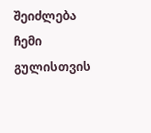შეიძლება ჩემი გულისთვის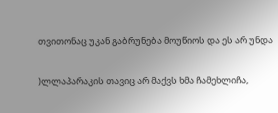თვითონაც უკან გაბრუნება მოუწიოს და ეს არ უნდა

)ლლაპარაკის თავიც არ მაქვს ხმა ჩამეხლიჩა,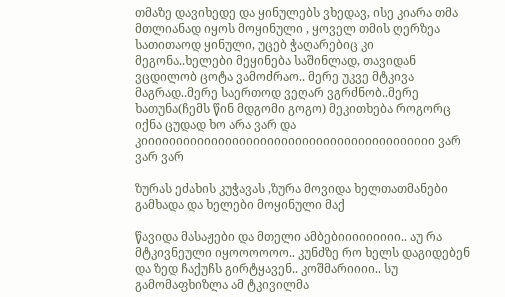თმაზე დავიხედე და ყინულებს ვხედავ, ისე კიარა თმა მთლიანად იყოს მოყინული , ყოველ თმის ღერზეა სათითაოდ ყინული, უცებ ჭაღარებიც კი მეგონა..ხელები მეყინება საშინლად, თავიდან ვცდილობ ცოტა ვამოძრაო.. მერე უკვე მტკივა მაგრად..მერე საერთოდ ვეღარ ვგრძნობ..მერე ხათუნა(ჩემს წინ მდგომი გოგო) მეკითხება როგორც იქნა ცუდად ხო არა ვარ და კიიიიიიიიიიიიიიიიიიიიიიიიიიიიიიიიიიიიიიიიიი ვარ ვარ ვარ

ზურას ეძახის კუჭავას ,ზურა მოვიდა ხელთათმანები გამხადა და ხელები მოყინული მაქ

წავიდა მასაჟები და მთელი ამბებიიიიიიიიი.. აუ რა მტკივნეული იყოოოოოო.. კუნძზე რო ხელს დაგიდებენ და ზედ ჩაქუჩს გირტყავენ.. კოშმარიიიი.. სუ გამომაფხიზლა ამ ტკივილმა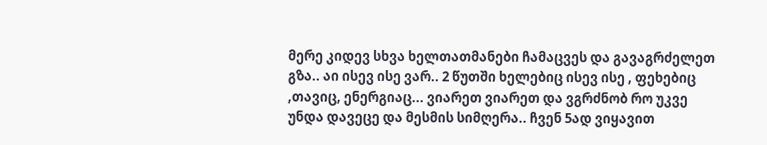მერე კიდევ სხვა ხელთათმანები ჩამაცვეს და გავაგრძელეთ გზა.. აი ისევ ისე ვარ.. 2 წუთში ხელებიც ისევ ისე , ფეხებიც ,თავიც, ენერგიაც... ვიარეთ ვიარეთ და ვგრძნობ რო უკვე უნდა დავეცე და მესმის სიმღერა.. ჩვენ 5ად ვიყავით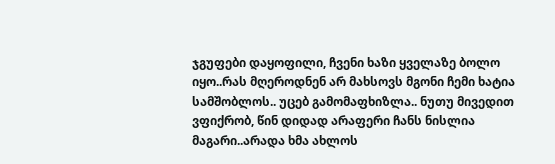ჯგუფები დაყოფილი, ჩვენი ხაზი ყველაზე ბოლო იყო..რას მღეროდნენ არ მახსოვს მგონი ჩემი ხატია სამშობლოს.. უცებ გამომაფხიზლა.. ნუთუ მივედით ვფიქრობ, წინ დიდად არაფერი ჩანს ნისლია მაგარი..არადა ხმა ახლოს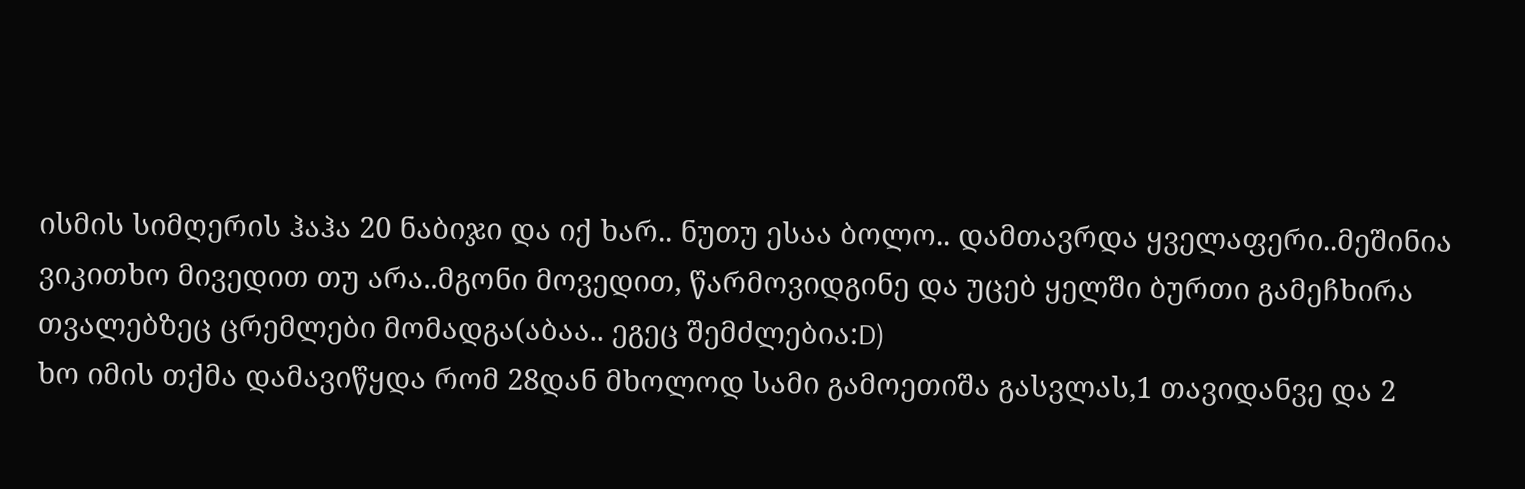ისმის სიმღერის ჰაჰა 20 ნაბიჯი და იქ ხარ.. ნუთუ ესაა ბოლო.. დამთავრდა ყველაფერი..მეშინია ვიკითხო მივედით თუ არა..მგონი მოვედით, წარმოვიდგინე და უცებ ყელში ბურთი გამეჩხირა თვალებზეც ცრემლები მომადგა(აბაა.. ეგეც შემძლებია:D)
ხო იმის თქმა დამავიწყდა რომ 28დან მხოლოდ სამი გამოეთიშა გასვლას,1 თავიდანვე და 2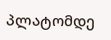პლატომდე